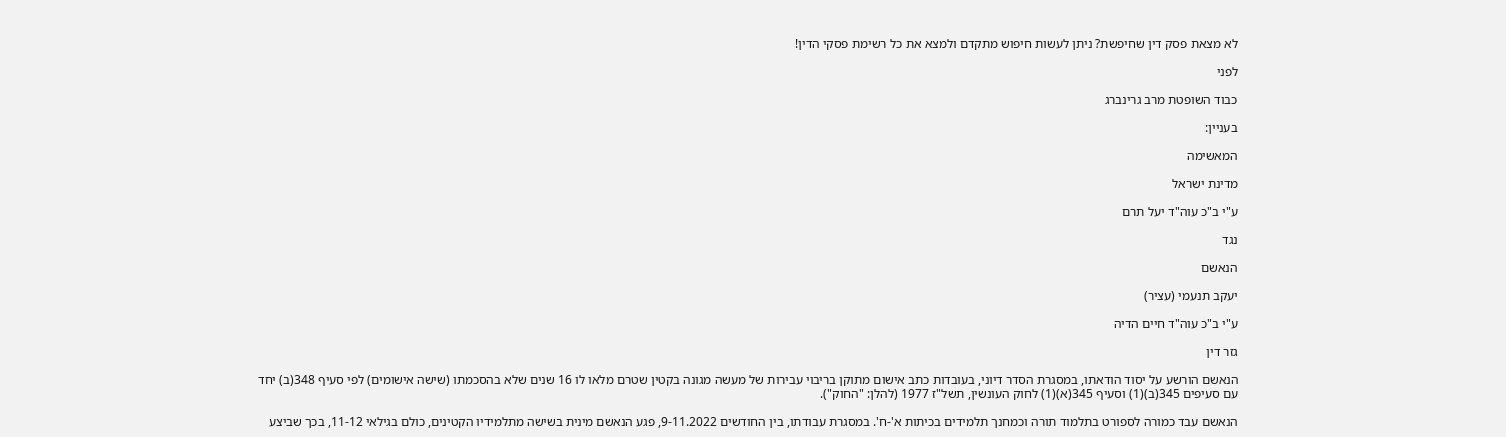לא מצאת פסק דין שחיפשת? ניתן לעשות חיפוש מתקדם ולמצא את כל רשימת פסקי הדין!

לפני

כבוד השופטת מרב גרינברג

בעניין:

המאשימה

מדינת ישראל

ע"י ב"כ עוה"ד יעל תרם

נגד

הנאשם

יעקב תנעמי (עציר)

ע"י ב"כ עוה"ד חיים הדיה

גזר דין

הנאשם הורשע על יסוד הודאתו, במסגרת הסדר דיוני, בעובדות כתב אישום מתוקן בריבוי עבירות של מעשה מגונה בקטין שטרם מלאו לו 16 שנים שלא בהסכמתו (שישה אישומים) לפי סעיף 348(ב) יחד עם סעיפים 345(ב)(1) וסעיף 345(א)(1) לחוק העונשין, תשל"ז 1977 (להלן: "החוק").

הנאשם עבד כמורה לספורט בתלמוד תורה וכמחנך תלמידים בכיתות א'-ח'. במסגרת עבודתו, בין החודשים 9-11.2022, פגע הנאשם מינית בשישה מתלמידיו הקטינים, כולם בגילאי 11-12, בכך שביצע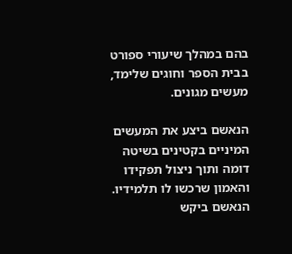בהם במהלך שיעורי ספורט בבית הספר וחוגים שלימד, מעשים מגונים.

הנאשם ביצע את המעשים המיניים בקטינים בשיטה דומה ותוך ניצול תפקידו והאמון שרכשו לו תלמידיו. הנאשם ביקש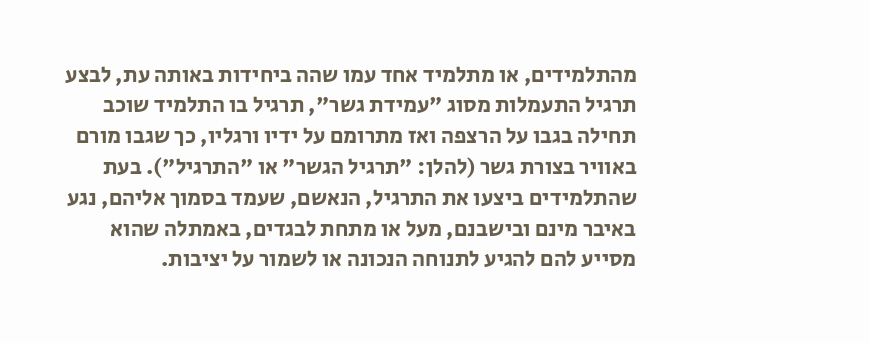מהתלמידים, או מתלמיד אחד עמו שהה ביחידות באותה עת, לבצע תרגיל התעמלות מסוג "עמידת גשר", תרגיל בו התלמיד שוכב תחילה בגבו על הרצפה ואז מתרומם על ידיו ורגליו, כך שגבו מורם באוויר בצורת גשר (להלן: "תרגיל הגשר" או "התרגיל"). בעת שהתלמידים ביצעו את התרגיל, הנאשם, שעמד בסמוך אליהם, נגע באיבר מינם ובישבנם, מעל או מתחת לבגדים, באמתלה שהוא מסייע להם להגיע לתנוחה הנכונה או לשמור על יציבות.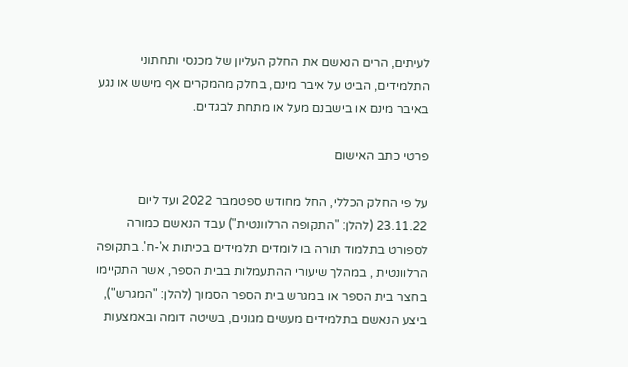לעיתים, הרים הנאשם את החלק העליון של מכנסי ותחתוני התלמידים, הביט על איבר מינם, בחלק מהמקרים אף מישש או נגע באיבר מינם או בישבנם מעל או מתחת לבגדים.

פרטי כתב האישום

על פי החלק הכללי, החל מחודש ספטמבר 2022 ועד ליום 23.11.22 (להלן: "התקופה הרלוונטית") עבד הנאשם כמורה לספורט בתלמוד תורה בו לומדים תלמידים בכיתות א'-ח'. בתקופה הרלוונטית , במהלך שיעורי ההתעמלות בבית הספר, אשר התקיימו בחצר בית הספר או במגרש בית הספר הסמוך (להלן: "המגרש"), ביצע הנאשם בתלמידים מעשים מגונים, בשיטה דומה ובאמצעות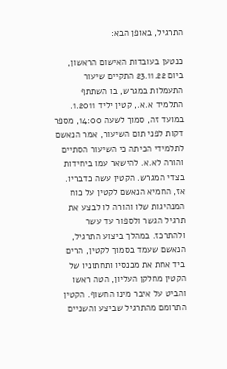התרגיל, באופן הבא:

כנטען בעובדות האישום הראשון, ביום 23.11.22 התקיים שיעור התעמלות במגרש, בו השתתף התלמיד א.א., קטין יליד 1.2011. במועד זה, סמוך לשעה 14:00, מספר דקות לפני תום השיעור, אמר הנאשם לתלמידי הכיתה כי השיעור הסתיים והורה לא.א. להישאר עמו ביחידות בצדי המגרש. הקטין עשה כדבריו. אז, החמיא הנאשם לקטין על כוח המנהיגות שלו והורה לו לבצע את תרגיל הגשר ולספור עד עשר ולהתרכז. במהלך ביצוע התרגיל, הנאשם שעמד בסמוך לקטין, הרים ביד אחת את מכנסיו ותחתוניו של הקטין מחלקן העליון, הטה ראשו והביט על איבר מינו החשוף. הקטין התרומם מהתרגיל שביצע והשניים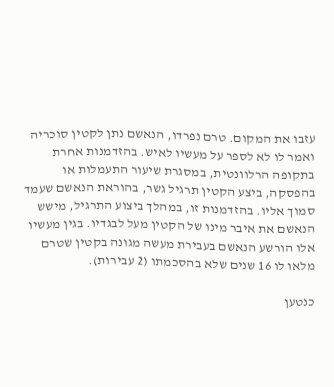עזבו את המקום. טרם נפרדו, הנאשם נתן לקטין סוכריה ואמר לו לא לספר על מעשיו לאיש. בהזדמנות אחרת בתקופה הרלוונטית, במסגרת שיעור התעמלות או בהפסקה, ביצע הקטין תרגיל גשר, בהוראת הנאשם שעמד סמוך אליו. בהזדמנות זו, במהלך ביצוע התרגיל, מישש הנאשם את איבר מינו של הקטין מעל לבגדיו. בגין מעשיו אלו הורשע הנאשם בעבירת מעשה מגונה בקטין שטרם מלאו לו 16 שנים שלא בהסכמתו (2 עבירות).

כנטען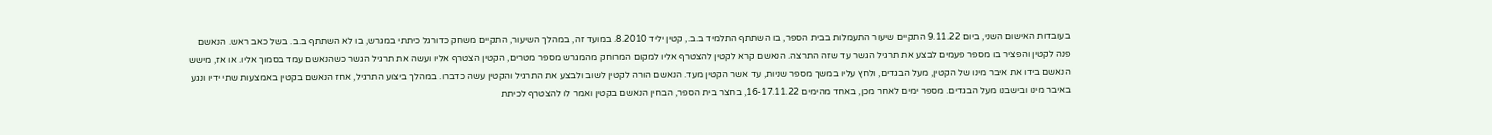בעובדות האישום השני, ביום 9.11.22 התקיים שיעור התעמלות בבית הספר, בו השתתף התלמיד ב.ב., קטין יליד 8.2010. במועד זה, במהלך השיעור, התקיים משחק כדורגל כיתתי במגרש, בו לא השתתף ב.ב. בשל כאב ראש. הנאשם פנה לקטין והפציר בו מספר פעמים לבצע את תרגיל הגשר עד שזה התרצה. הנאשם קרא לקטין להצטרף אליו למקום המרוחק מהמגרש מספר מטרים, הקטין הצטרף אליו ועשה את תרגיל הגשר כשהנאשם עמד בסמוך אליו. או אז, מישש הנאשם בידו את איבר מינו של הקטין, מעל הבגדים, ולחץ עליו במשך מספר שניות, עד אשר הקטין מעד. הנאשם הורה לקטין לשוב ולבצע את התרגיל והקטין עשה כדברו. במהלך ביצוע התרגיל, אחז הנאשם בקטין באמצעות שתי ידיו ונגע באיבר מינו ובישבנו מעל הבגדים. מספר ימים לאחר מכן, באחד מהימים 16-17.11.22, בחצר בית הספר, הבחין הנאשם בקטין ואמר לו להצטרף לכיתת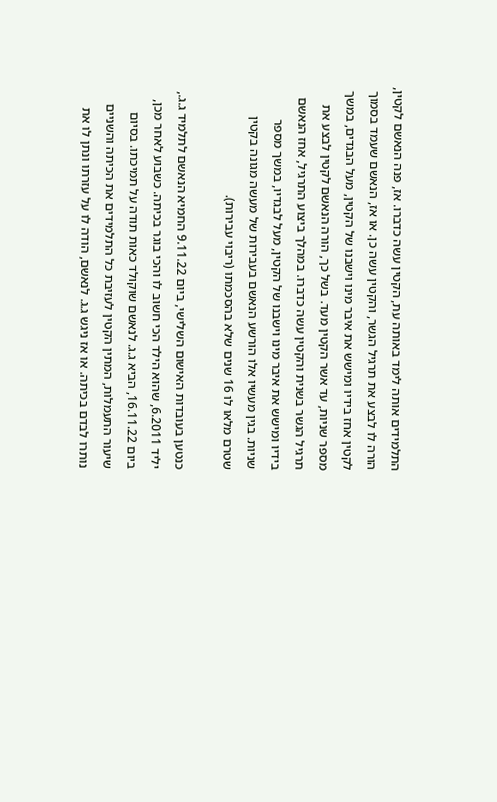התלמידים אותה לימד באותה עת, הקטין עשה כדברו. אז, פנה הנאשם לקטין, הורה לו לבצע את תרגיל הגשר, והקטין עשה כן. או אז, הנאשם שעמד בסמוך לקטין אחז בידיו ומישש את איבר מינו וישבנו של הקטין, מעל הבגדים, במשך מספר שניות, עד אשר הקטין מעד. בשל כך, הורה הנאשם לקטין לבצע את תרגיל הגשר בשנית והקטין עשה כדברו. במהלך ביצוע התרגיל, אחז הנאשם בידיו ומישש את איבר מינו וישבנו של הקטין, מעל לבגדיו, במשך מספר שניות. בגין מעשיו אלו הורשע הנאשם בעבירות של מעשה מגונה בקטין שטרם מלאו לו 16 שנים שלא בהסכמתו (ריבוי עבירות).

כנטען בעובדות האישום השלישי, ביום 9.11.22 החמיא הנאשם לתלמיד ג.ג., יליד 6.2011, שהוא הילד הכי חשוב לו והכי בוגר בכיתה. כשבוע לאחר מכן, ביום 16.11.22, הביא ג.ג. לנאשם שוקולד כאות תודה על תמיכתו. בסיום שיעור התעמלות, המתין הקטין לעזיבת כל התלמידים את הכיתה והשניים נותרו לבדם בכיתה. או אז ניגש ג.ג. לנאשם, הודה לו על עזרתו ונתן לו את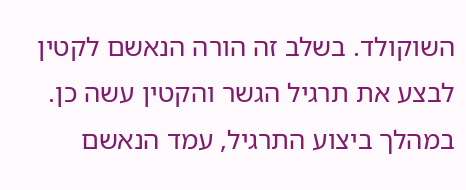השוקולד. בשלב זה הורה הנאשם לקטין לבצע את תרגיל הגשר והקטין עשה כן. במהלך ביצוע התרגיל, עמד הנאשם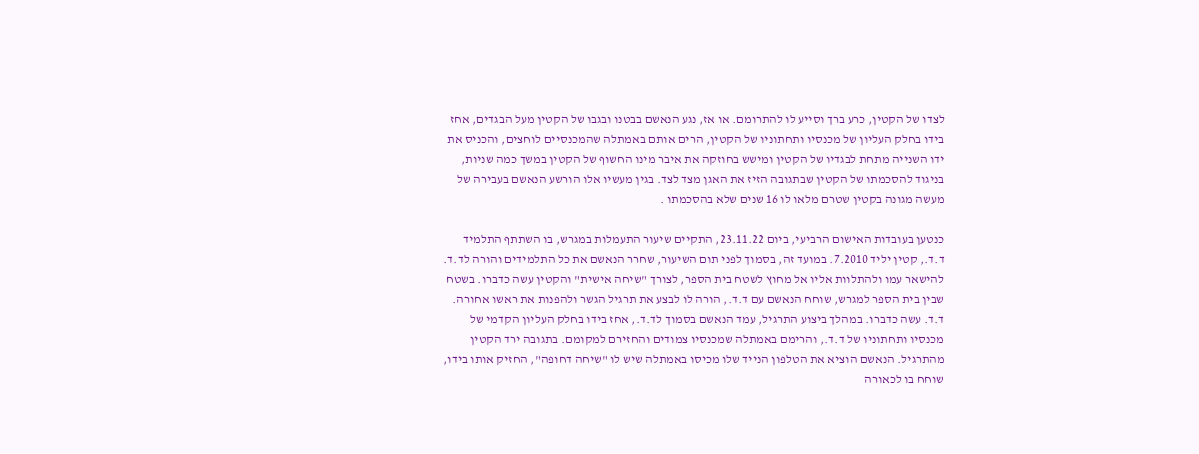לצדו של הקטין, כרע ברך וסייע לו להתרומם. או אז, נגע הנאשם בבטנו ובגבו של הקטין מעל הבגדים, אחז בידו בחלק העליון של מכנסיו ותחתוניו של הקטין, הרים אותם באמתלה שהמכנסיים לוחצים, והכניס את ידו השנייה מתחת לבגדיו של הקטין ומישש בחוזקה את איבר מינו החשוף של הקטין במשך כמה שניות, בניגוד להסכמתו של הקטין שבתגובה הזיז את האגן מצד לצד. בגין מעשיו אלו הורשע הנאשם בעבירה של מעשה מגונה בקטין שטרם מלאו לו 16 שנים שלא בהסכמתו .

כנטען בעובדות האישום הרביעי, ביום 23.11.22, התקיים שיעור התעמלות במגרש, בו השתתף התלמיד ד.ד., קטין יליד 7.2010. במועד זה, בסמוך לפני תום השיעור, שחרר הנאשם את כל התלמידים והורה לד.ד. להישאר עמו ולהתלוות אליו אל מחוץ לשטח בית הספר, לצורך "שיחה אישית" והקטין עשה כדברו. בשטח שבין בית הספר למגרש, שוחח הנאשם עם ד.ד., הורה לו לבצע את תרגיל הגשר ולהפנות את ראשו אחורה. ד.ד. עשה כדברו. במהלך ביצוע התרגיל, עמד הנאשם בסמוך לד.ד., אחז בידו בחלק העליון הקדמי של מכנסיו ותחתוניו של ד.ד., והרימם באמתלה שמכנסיו צמודים והחזירם למקומם. בתגובה ירד הקטין מהתרגיל. הנאשם הוציא את הטלפון הנייד שלו מכיסו באמתלה שיש לו "שיחה דחופה", החזיק אותו בידו, שוחח בו לכאורה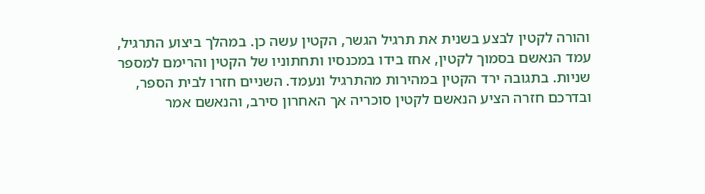והורה לקטין לבצע בשנית את תרגיל הגשר, הקטין עשה כן. במהלך ביצוע התרגיל, עמד הנאשם בסמוך לקטין, אחז בידו במכנסיו ותחתוניו של הקטין והרימם למספר שניות. בתגובה ירד הקטין במהירות מהתרגיל ונעמד. השניים חזרו לבית הספר, ובדרכם חזרה הציע הנאשם לקטין סוכריה אך האחרון סירב, והנאשם אמר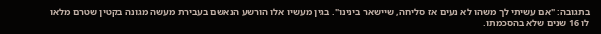בתגובה: "אם עשיתי לך משהו לא נעים אז סליחה, שיישאר בינינו". בגין מעשיו אלו הורשע הנאשם בעבירת מעשה מגונה בקטין שטרם מלאו לו 16 שנים שלא בהסכמתו.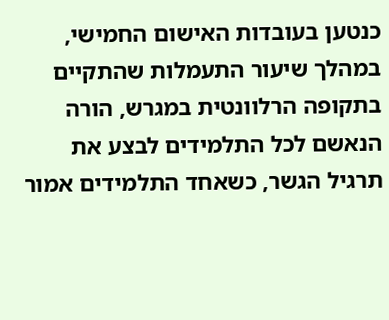כנטען בעובדות האישום החמישי, במהלך שיעור התעמלות שהתקיים בתקופה הרלוונטית במגרש, הורה הנאשם לכל התלמידים לבצע את תרגיל הגשר, כשאחד התלמידים אמור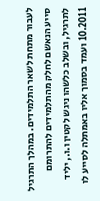לעבור מתחת לשאר התלמידים. במהלך התרגיל סייע הנאשם לחלק מהתלמידים להתרומם לתרגיל, ובשלב כלשהו ניגש לקטין ו.ו., יליד 10.2011 ועמד בסמוך אליו באמתלה לסייע לו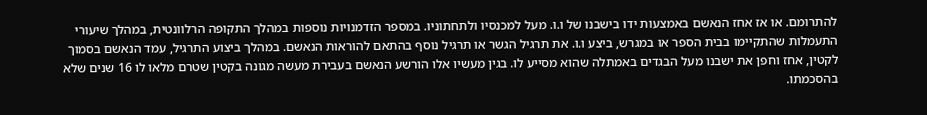להתרומם. או אז אחז הנאשם באמצעות ידו בישבנו של ו.ו. מעל למכנסיו ולתחתוניו. במספר הזדמנויות נוספות במהלך התקופה הרלוונטית, במהלך שיעורי התעמלות שהתקיימו בבית הספר או במגרש, ביצע ו.ו. את תרגיל הגשר או תרגיל נוסף בהתאם להוראות הנאשם. במהלך ביצוע התרגיל, עמד הנאשם בסמוך לקטין, אחז וחפן את ישבנו מעל הבגדים באמתלה שהוא מסייע לו. בגין מעשיו אלו הורשע הנאשם בעבירת מעשה מגונה בקטין שטרם מלאו לו 16 שנים שלא בהסכמתו.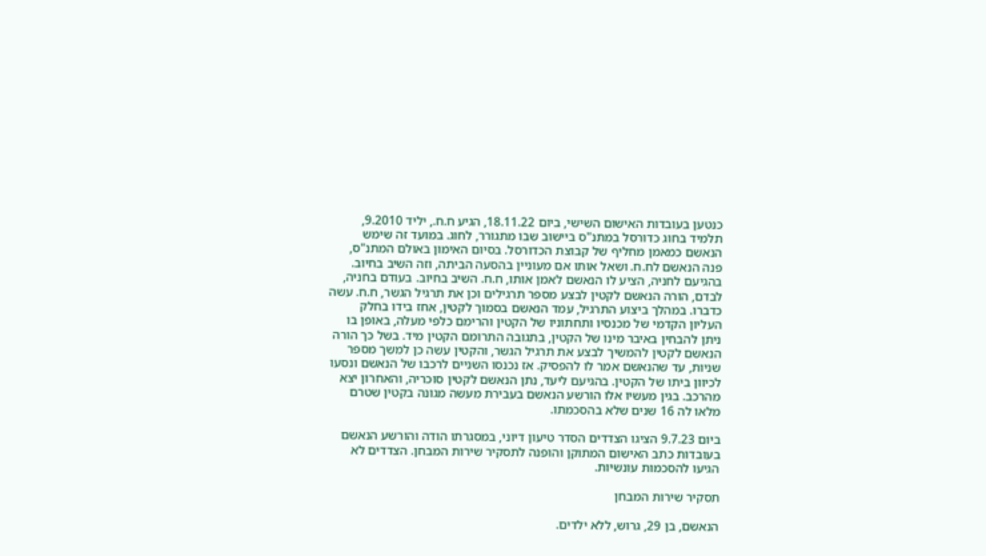כנטען בעובדות האישום השישי, ביום 18.11.22, הגיע ח.ח., יליד 9.2010, תלמיד בחוג כדורסל במתנ"ס ביישוב שבו מתגורר, לחוג. במועד זה שימש הנאשם כמאמן מחליף של קבוצת הכדורסל. בסיום האימון באולם המתנ"ס, פנה הנאשם לח.ח. ושאל אותו אם מעוניין בהסעה הביתה, וזה השיב בחיוב. בהגיעם לחניה, הציע לו הנאשם לאמן אותו, ח.ח. השיב בחיוב. בעודם בחניה, לבדם, הורה הנאשם לקטין לבצע מספר תרגילים וכן את תרגיל הגשר, ח.ח. עשה כדברו. במהלך ביצוע התרגיל, עמד הנאשם בסמוך לקטין, אחז בידו בחלק העליון הקדמי של מכנסיו ותחתוניו של הקטין והרימם כלפי מעלה, באופן בו ניתן להבחין באיבר מינו של הקטין, בתגובה התרומם הקטין מיד. בשל כך הורה הנאשם לקטין להמשיך לבצע את תרגיל הגשר, והקטין עשה כן למשך מספר שניות, עד שהנאשם אמר לו להפסיק. אז נכנסו השניים לרכבו של הנאשם ונסעו לכיוון ביתו של הקטין. בהגיעם ליעד, נתן הנאשם לקטין סוכריה, והאחרון יצא מהרכב. בגין מעשיו אלו הורשע הנאשם בעבירת מעשה מגונה בקטין שטרם מלאו לה 16 שנים שלא בהסכמתו.

ביום 9.7.23 הציגו הצדדים הסדר טיעון דיוני, במסגרתו הודה והורשע הנאשם בעובדות כתב האישום המתוקן והופנה לתסקיר שירות המבחן. הצדדים לא הגיעו להסכמות עונשיות.

תסקיר שירות המבחן

הנאשם, בן 29, גרוש, ללא ילדים.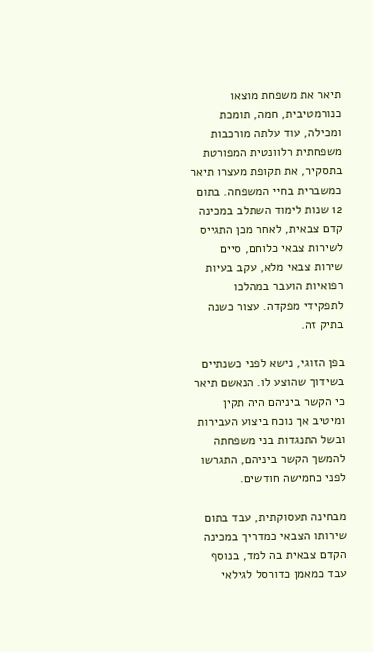תיאר את משפחת מוצאו כנורמטיבית, חמה, תומכת ומכילה, עוד עלתה מורכבות משפחתית רלוונטית המפורטת בתסקיר, את תקופת מעצרו תיאר כמשברית בחיי המשפחה. בתום 12 שנות לימוד השתלב במכינה קדם צבאית, לאחר מכן התגייס לשירות צבאי כלוחם, סיים שירות צבאי מלא, עקב בעיות רפואיות הועבר במהלכו לתפקידי מפקדה. עצור כשנה בתיק זה.

בפן הזוגי, נישא לפני כשנתיים בשידוך שהוצע לו. הנאשם תיאר כי הקשר ביניהם היה תקין ומיטיב אך נוכח ביצוע העבירות ובשל התנגדות בני משפחתה להמשך הקשר ביניהם, התגרשו לפני כחמישה חודשים.

מבחינה תעסוקתית, עבד בתום שירותו הצבאי כמדריך במכינה הקדם צבאית בה למד, בנוסף עבד כמאמן כדורסל לגילאי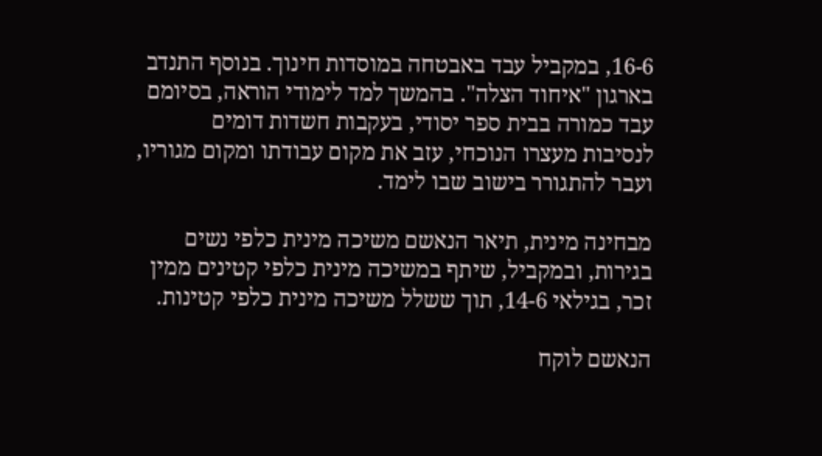16-6, במקביל עבד באבטחה במוסדות חינוך. בנוסף התנדב בארגון "איחוד הצלה". בהמשך למד לימודי הוראה, בסיומם עבד כמורה בבית ספר יסודי, בעקבות חשדות דומים לנסיבות מעצרו הנוכחי, עזב את מקום עבודתו ומקום מגוריו, ועבר להתגורר בישוב שבו לימד.

מבחינה מינית, תיאר הנאשם משיכה מינית כלפי נשים בגירות, ובמקביל, שיתף במשיכה מינית כלפי קטינים ממין זכר, בגילאי 14-6, תוך ששלל משיכה מינית כלפי קטינות.

הנאשם לוקח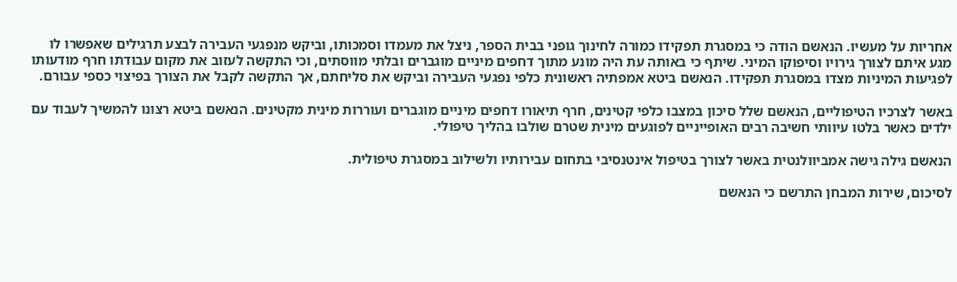אחריות על מעשיו. הנאשם הודה כי במסגרת תפקידו כמורה לחינוך גופני בבית הספר, ניצל את מעמדו וסמכותו, וביקש מנפגעי העבירה לבצע תרגילים שאפשרו לו מגע איתם לצורך גירויו וסיפוקו המיני. שיתף כי באותה עת היה מונע מתוך דחפים מיניים מוגברים ובלתי מווסתים, וכי התקשה לעזוב את מקום עבודתו חרף מודעותו לפגיעות המיניות מצדו במסגרת תפקידו. הנאשם ביטא אמפתיה ראשונית כלפי נפגעי העבירה וביקש את סליחתם, אך התקשה לקבל את הצורך בפיצוי כספי עבורם.

באשר לצרכיו הטיפוליים, הנאשם שלל סיכון במצבו כלפי קטינים, חרף תיאורו דחפים מיניים מוגברים ועוררות מינית מקטינים. הנאשם ביטא רצונו להמשיך לעבוד עם ילדים כאשר בלטו עיוותי חשיבה רבים האופייניים לפוגעים מינית שטרם שולבו בהליך טיפולי.

הנאשם גילה גישה אמביוולנטית באשר לצורך בטיפול אינטנסיבי בתחום עבירותיו ולשילוב במסגרת טיפולית.

לסיכום, שירות המבחן התרשם כי הנאשם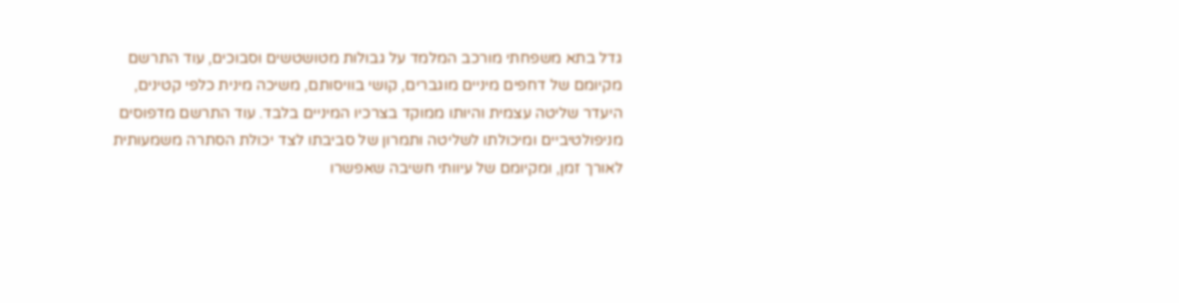גדל בתא משפחתי מורכב המלמד על גבולות מטושטשים וסבוכים, עוד התרשם מקיומם של דחפים מיניים מוגברים, קושי בוויסותם, משיכה מינית כלפי קטינים, היעדר שליטה עצמית והיותו ממוקד בצרכיו המיניים בלבד. עוד התרשם מדפוסים מניפולטיביים ומיכולתו לשליטה ותמרון של סביבתו לצד יכולת הסתרה משמעותית לאורך זמן, ומקיומם של עיוותי חשיבה שאפשרו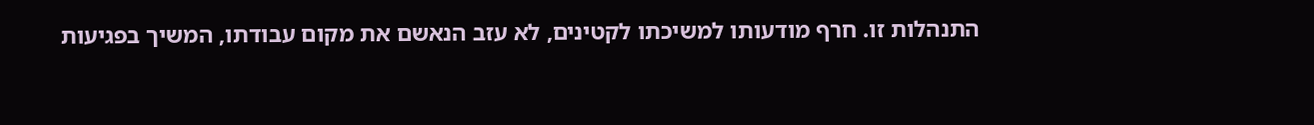התנהלות זו. חרף מודעותו למשיכתו לקטינים, לא עזב הנאשם את מקום עבודתו, המשיך בפגיעות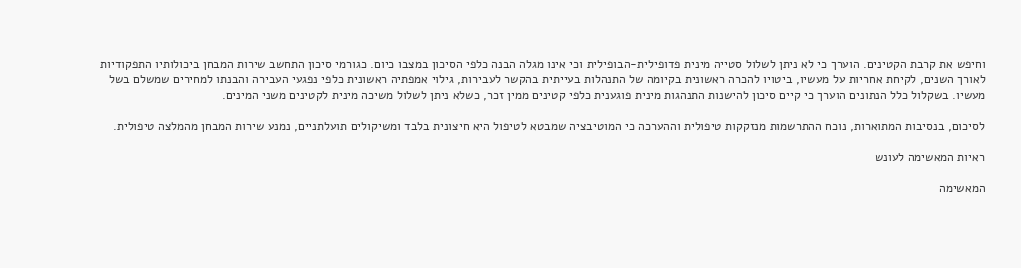וחיפש את קרבת הקטינים. הוערך כי לא ניתן לשלול סטייה מינית פדופילית-הבופילית וכי אינו מגלה הבנה כלפי הסיכון במצבו כיום. כגורמי סיכון התחשב שירות המבחן ביכולותיו התפקודיות לאורך השנים, לקיחת אחריות על מעשיו, ביטויו להכרה ראשונית בקיומה של התנהלות בעייתית בהקשר לעבירות, גילוי אמפתיה ראשונית כלפי נפגעי העבירה והבנתו למחירים שמשלם בשל מעשיו. בשקלול כלל הנתונים הוערך כי קיים סיכון להישנות התנהגות מינית פוגענית כלפי קטינים ממין זכר, כשלא ניתן לשלול משיכה מינית לקטינים משני המינים.

לסיכום, בנסיבות המתוארות, נוכח ההתרשמות מנזקקות טיפולית וההערכה כי המוטיבציה שמבטא לטיפול היא חיצונית בלבד ומשיקולים תועלתניים, נמנע שירות המבחן מהמלצה טיפולית.

ראיות המאשימה לעונש

המאשימה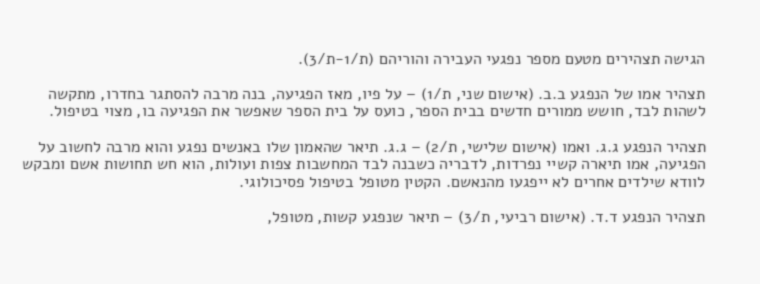הגישה תצהירים מטעם מספר נפגעי העבירה והוריהם (ת/1-ת/3).

תצהיר אמו של הנפגע ב.ב. (אישום שני, ת/1) – על פיו, מאז הפגיעה, בנה מרבה להסתגר בחדרו, מתקשה לשהות לבד, חושש ממורים חדשים בבית הספר, כועס על בית הספר שאפשר את הפגיעה בו, מצוי בטיפול.

תצהיר הנפגע ג.ג. ואמו (אישום שלישי, ת/2) – ג.ג. תיאר שהאמון שלו באנשים נפגע והוא מרבה לחשוב על הפגיעה, אמו תיארה קשיי נפרדות, לדבריה כשבנה לבד המחשבות צפות ועולות, הוא חש תחושות אשם ומבקש לוודא שילדים אחרים לא ייפגעו מהנאשם. הקטין מטופל בטיפול פסיכולוגי.

תצהיר הנפגע ד.ד. (אישום רביעי, ת/3) – תיאר שנפגע קשות, מטופל,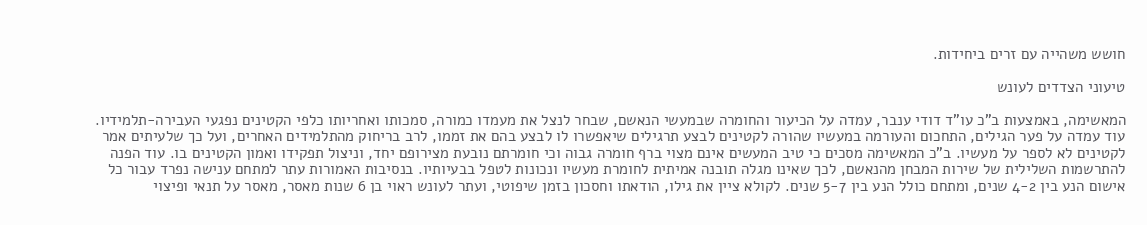חושש משהייה עם זרים ביחידות.

טיעוני הצדדים לעונש

המאשימה, באמצעות ב"כ עו"ד דודי ענבר, עמדה על הכיעור והחומרה שבמעשי הנאשם, שבחר לנצל את מעמדו כמורה, סמכותו ואחריותו כלפי הקטינים נפגעי העבירה-תלמידיו. עוד עמדה על פער הגילים, התחכום והעורמה במעשיו שהורה לקטינים לבצע תרגילים שיאפשרו לו לבצע בהם את זממו, לרב בריחוק מהתלמידים האחרים, ועל כך שלעיתים אמר לקטינים לא לספר על מעשיו. ב"כ המאשימה מסכים כי טיב המעשים אינם מצוי ברף חומרה גבוה וכי חומרתם נובעת מצירופם יחד, וניצול תפקידו ואמון הקטינים בו. עוד הפנה להתרשמות השלילית של שירות המבחן מהנאשם, לכך שאינו מגלה תובנה אמיתית לחומרת מעשיו ונכונות לטפל בבעיותיו. בנסיבות האמורות עתר למתחם ענישה נפרד עבור כל אישום הנע בין 4-2 שנים, ומתחם כולל הנע בין 5-7 שנים. לקולא ציין את גילו, הודאתו וחסכון בזמן שיפוטי, ועתר לעונש ראוי בן 6 שנות מאסר, מאסר על תנאי ופיצוי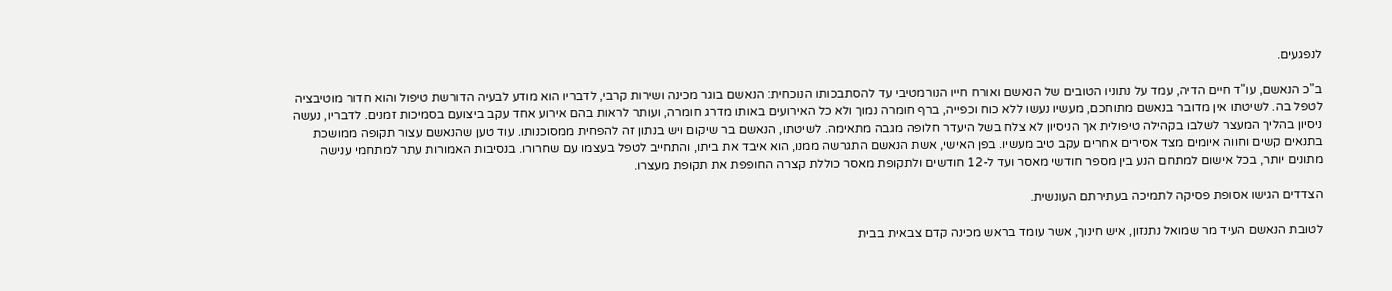לנפגעים.

ב"כ הנאשם, עו"ד חיים הדיה, עמד על נתוניו הטובים של הנאשם ואורח חייו הנורמטיבי עד להסתבכותו הנוכחית: הנאשם בוגר מכינה ושירות קרבי, לדבריו הוא מודע לבעיה הדורשת טיפול והוא חדור מוטיבציה לטפל בה. לשיטתו אין מדובר בנאשם מתוחכם, מעשיו נעשו ללא כוח וכפייה, ברף חומרה נמוך ולא כל האירועים באותו מדרג חומרה, ועותר לראות בהם אירוע אחד עקב ביצועם בסמיכות זמנים. לדבריו, נעשה ניסיון בהליך המעצר לשלבו בקהילה טיפולית אך הניסיון לא צלח בשל היעדר חלופה מגבה מתאימה. לשיטתו, הנאשם בר שיקום ויש בנתון זה להפחית ממסוכנותו. עוד טען שהנאשם עצור תקופה ממושכת בתנאים קשים וחווה איומים מצד אסירים אחרים עקב טיב מעשיו. בפן האישי, אשת הנאשם התגרשה ממנו, הוא איבד את ביתו, והתחייב לטפל בעצמו עם שחרורו. בנסיבות האמורות עתר למתחמי ענישה מתונים יותר, בכל אישום למתחם הנע בין מספר חודשי מאסר ועד ל-12 חודשים ולתקופת מאסר כוללת קצרה החופפת את תקופת מעצרו.

הצדדים הגישו אסופת פסיקה לתמיכה בעתירתם העונשית.

לטובת הנאשם העיד מר שמואל נתנזון, איש חינוך, אשר עומד בראש מכינה קדם צבאית בבית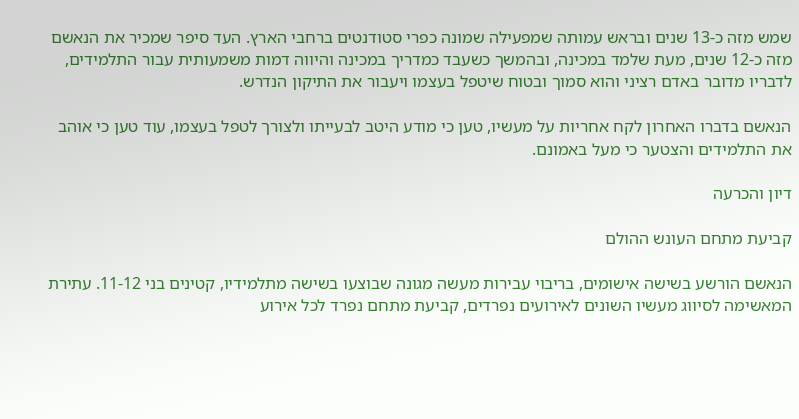שמש מזה כ-13 שנים ובראש עמותה שמפעילה שמונה כפרי סטודנטים ברחבי הארץ. העד סיפר שמכיר את הנאשם מזה כ-12 שנים, מעת שלמד במכינה, ובהמשך כשעבד כמדריך במכינה והיווה דמות משמעותית עבור התלמידים, לדבריו מדובר באדם רציני והוא סמוך ובטוח שיטפל בעצמו ויעבור את התיקון הנדרש.

הנאשם בדברו האחרון לקח אחריות על מעשיו, טען כי מודע היטב לבעייתו ולצורך לטפל בעצמו, עוד טען כי אוהב את התלמידים והצטער כי מעל באמונם.

דיון והכרעה

קביעת מתחם העונש ההולם

הנאשם הורשע בשישה אישומים, בריבוי עבירות מעשה מגונה שבוצעו בשישה מתלמידיו, קטינים בני 11-12. עתירת המאשימה לסיווג מעשיו השונים לאירועים נפרדים, קביעת מתחם נפרד לכל אירוע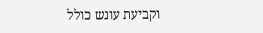וקביעת עונש כולל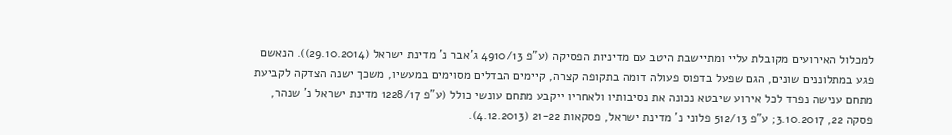למכלול האירועים מקובלת עליי ומתיישבת היטב עם מדיניות הפסיקה (ע"פ 4910/13 ג'אבר נ' מדינת ישראל (29.10.2014)). הנאשם פגע במתלוננים שונים, הגם שפעל בדפוס פעולה דומה בתקופה קצרה, קיימים הבדלים מסוימים במעשיו, משכך ישנה הצדקה לקביעת מתחם ענישה נפרד לכל אירוע שיבטא נכונה את נסיבותיו ולאחריו ייקבע מתחם עונשי כולל (ע"פ 1228/17 מדינת ישראל נ' שנהר, פסקה 22, 3.10.2017; ע"פ 512/13 פלוני נ' מדינת ישראל, פסקאות 21-22 (4.12.2013).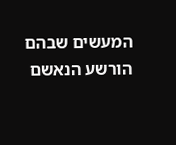המעשים שבהם הורשע הנאשם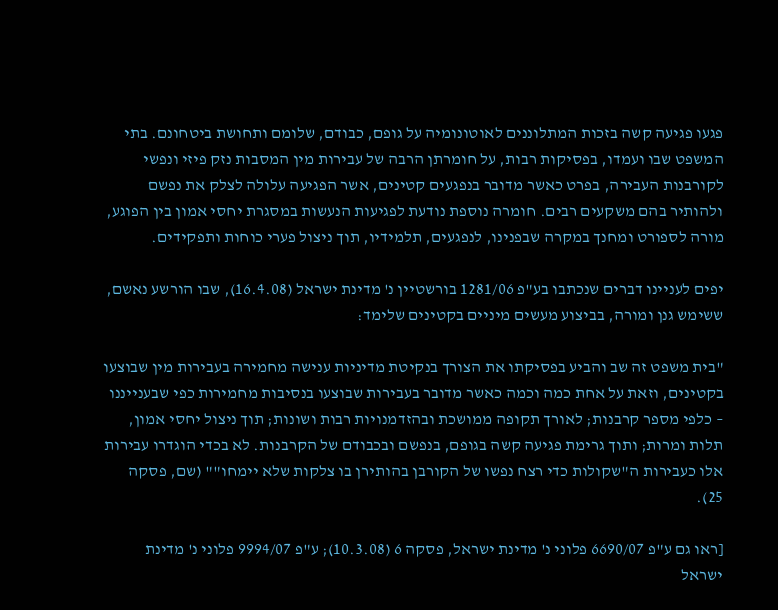פגעו פגיעה קשה בזכות המתלוננים לאוטונומיה על גופם, כבודם, שלומם ותחושת ביטחונם. בתי המשפט שבו ועמדו, בפסיקות רבות, על חומרתן הרבה של עבירות מין המסבות נזק פיזי ונפשי לקורבנות העבירה, בפרט כאשר מדובר בנפגעים קטינים, אשר הפגיעה עלולה לצלק את נפשם ולהותיר בהם משקעים רבים. חומרה נוספת נודעת לפגיעות הנעשות במסגרת יחסי אמון בין הפוגע, מורה לספורט ומחנך במקרה שבפנינו, לנפגעים, תלמידיו, תוך ניצול פערי כוחות ותפקידים.

יפים לעניינו דברים שנכתבו בע"פ 1281/06 בורשטיין נ' מדינת ישראל (16.4.08), שבו הורשע נאשם, ששימש גנן ומורה, בביצוע מעשים מיניים בקטינים שלימד:

"בית משפט זה שב והביע בפסיקתו את הצורך בנקיטת מדיניות ענישה מחמירה בעבירות מין שבוצעו בקטינים, וזאת על אחת כמה וכמה כאשר מדובר בעבירות שבוצעו בנסיבות מחמירות כפי שבענייננו – כלפי מספר קרבנות; לאורך תקופה ממושכת ובהזדמנויות רבות ושונות; תוך ניצול יחסי אמון, תלות ומרות; ותוך גרימת פגיעה קשה בגופם, בנפשם ובכבודם של הקרבנות. לא בכדי הוגדרו עבירות אלו כעבירות ה"שקולות כדי רצח נפשו של הקורבן בהותירן בו צלקות שלא יימחו"" (שם, פסקה 25).

[ראו גם ע"פ 6690/07 פלוני נ' מדינת ישראל, פסקה 6 (10.3.08); ע"פ 9994/07 פלוני נ' מדינת ישראל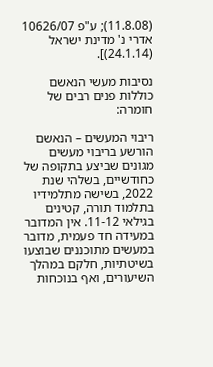(11.8.08); ע"פ 10626/07 אדרי נ' מדינת ישראל (24.1.14)].

נסיבות מעשי הנאשם כוללות פנים רבים של חומרה:

ריבוי המעשים – הנאשם הורשע בריבוי מעשים מגונים שביצע בתקופה של כחודשיים, בשלהי שנת 2022, בשישה מתלמידיו בתלמוד תורה, קטינים בגילאי 11-12. אין המדובר במעידה חד פעמית, מדובר במעשים מתוכננים שבוצעו בשיטתיות, חלקם במהלך השיעורים, ואף בנוכחות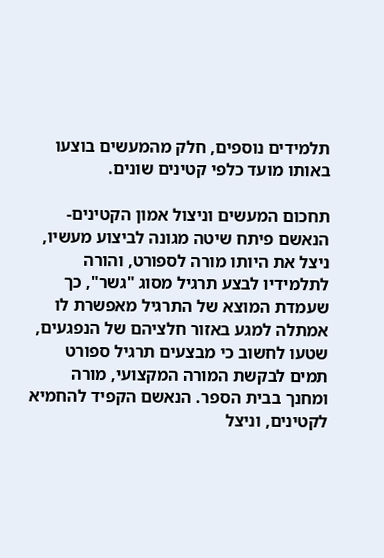תלמידים נוספים, חלק מהמעשים בוצעו באותו מועד כלפי קטינים שונים.

תחכום המעשים וניצול אמון הקטינים- הנאשם פיתח שיטה מגונה לביצוע מעשיו, ניצל את היותו מורה לספורט, והורה לתלמידיו לבצע תרגיל מסוג "גשר", כך שעמדת המוצא של התרגיל מאפשרת לו אמתלה למגע באזור חלציהם של הנפגעים, שטעו לחשוב כי מבצעים תרגיל ספורט תמים לבקשת המורה המקצועי, מורה ומחנך בבית הספר. הנאשם הקפיד להחמיא לקטינים, וניצל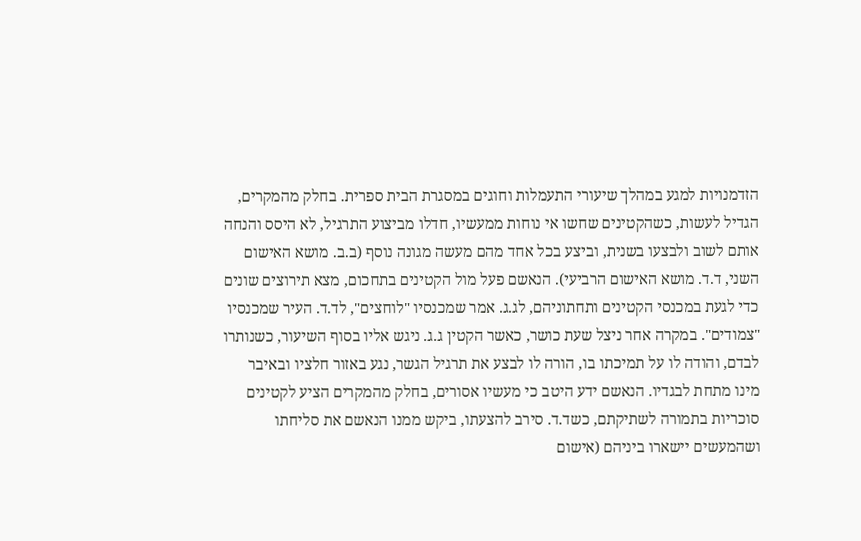הזדמנויות למגע במהלך שיעורי התעמלות וחוגים במסגרת הבית ספרית. בחלק מהמקרים, הגדיל לעשות, כשהקטינים שחשו אי נוחות ממעשיו, חדלו מביצוע התרגיל, לא היסס והנחה אותם לשוב ולבצעו בשנית, וביצע בכל אחד מהם מעשה מגונה נוסף (ב.ב. מושא האישום השני, ד.ד. מושא האישום הרביעי). הנאשם פעל מול הקטינים בתחכום, מצא תירוצים שונים כדי לגעת במכנסי הקטינים ותחתוניהם, לג.ג. אמר שמכנסיו "לוחצים", לד.ד. העיר שמכנסיו "צמודים". במקרה אחר ניצל שעת כושר, כאשר הקטין ג.ג. ניגש אליו בסוף השיעור, כשנותרו לבדם, והודה לו על תמיכתו בו, הורה לו לבצע את תרגיל הגשר, נגע באזור חלציו ובאיבר מינו מתחת לבגדיו. הנאשם ידע היטב כי מעשיו אסורים, בחלק מהמקרים הציע לקטינים סוכריות בתמורה לשתיקתם, כשד.ד. סירב להצעתו, ביקש ממנו הנאשם את סליחתו ושהמעשים יישארו ביניהם (אישום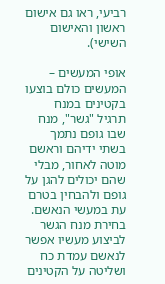רביעי, ראו גם אישום ראשון והאישום השישי).

אופי המעשים – המעשים כולם בוצעו בקטינים במנח תרגיל "גשר", מנח שבו גופם נתמך בשתי ידיהם וראשם מוטה לאחור, מבלי שהם יכולים להגן על גופם ולהבחין בטרם עת במעשי הנאשם. בחירת מנח הגשר לביצוע מעשיו אפשר לנאשם עמדת כח ושליטה על הקטינים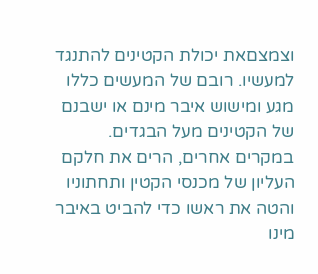וצמצםאת יכולת הקטינים להתנגד למעשיו. רובם של המעשים כללו מגע ומישוש איבר מינם או ישבנם של הקטינים מעל הבגדים. במקרים אחרים, הרים את חלקם העליון של מכנסי הקטין ותחתוניו והטה את ראשו כדי להביט באיבר מינו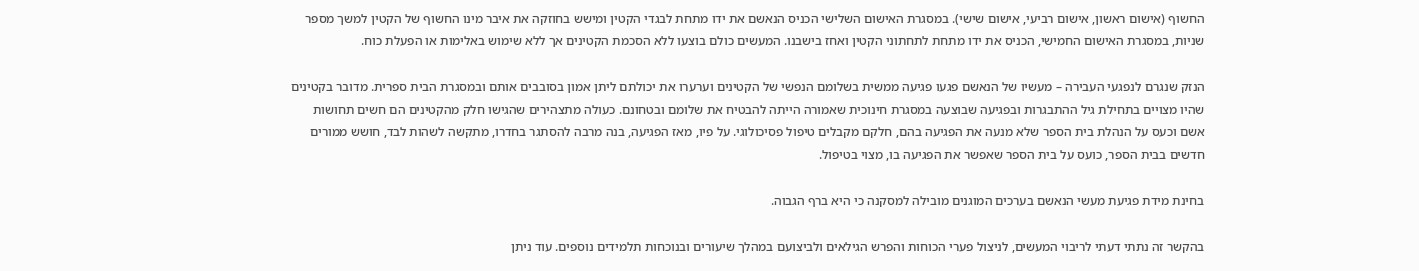החשוף (אישום ראשון, אישום רביעי, אישום שישי). במסגרת האישום השלישי הכניס הנאשם את ידו מתחת לבגדי הקטין ומישש בחוזקה את איבר מינו החשוף של הקטין למשך מספר שניות, במסגרת האישום החמישי, הכניס את ידו מתחת לתחתוני הקטין ואחז בישבנו. המעשים כולם בוצעו ללא הסכמת הקטינים אך ללא שימוש באלימות או הפעלת כוח.

הנזק שנגרם לנפגעי העבירה – מעשיו של הנאשם פגעו פגיעה ממשית בשלומם הנפשי של הקטינים וערערו את יכולתם ליתן אמון בסובבים אותם ובמסגרת הבית ספרית. מדובר בקטינים שהיו מצויים בתחילת גיל ההתבגרות ובפגיעה שבוצעה במסגרת חינוכית שאמורה הייתה להבטיח את שלומם ובטחונם. כעולה מתצהירים שהגישו חלק מהקטינים הם חשים תחושות אשם וכעס על הנהלת בית הספר שלא מנעה את הפגיעה בהם, חלקם מקבלים טיפול פסיכולוגי. על פיו, מאז הפגיעה, בנה מרבה להסתגר בחדרו, מתקשה לשהות לבד, חושש ממורים חדשים בבית הספר, כועס על בית הספר שאפשר את הפגיעה בו, מצוי בטיפול.

בחינת מידת פגיעת מעשי הנאשם בערכים המוגנים מובילה למסקנה כי היא ברף הגבוה.

בהקשר זה נתתי דעתי לריבוי המעשים, לניצול פערי הכוחות והפרש הגילאים ולביצועם במהלך שיעורים ובנוכחות תלמידים נוספים. עוד ניתן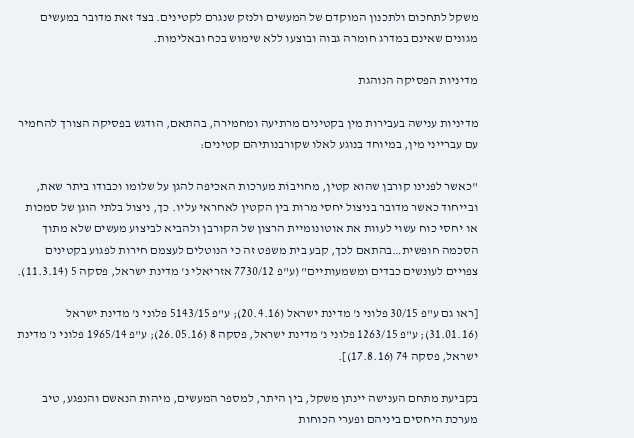משקל לתחכום ולתכנון המוקדם של המעשים ולנזק שנגרם לקטינים. בצד זאת מדובר במעשים מגונים שאינם במדרג חומרה גבוה ובוצעו ללא שימוש בכח ובאלימות.

מדיניות הפסיקה הנוהגת

מדיניות ענישה בעבירות מין בקטינים מרתיעה ומחמירה, בהתאם, הודגש בפסיקה הצורך להחמיר עם עברייני מין, במיוחד בנוגע לאלו שקורבנותיהם קטינים:

"כאשר לפנינו קורבן שהוא קטין, מחויבוֹת מערכות האכיפה להגן על שלומו וכבודו ביתר שאת, ובייחוד כאשר מדובר בניצול יחסי מרות בין הקטין לאחראי עליו. כך, ניצול בלתי הוגן של סמכות או יחסי כוח עשוי לעוות את אוטונומיית הרצון של הקורבן ולהביא לביצוע מעשים שלא מתוך הסכמה חופשית…בהתאם לכך, קבע בית משפט זה כי הנוטלים לעצמם חירות לפגוע בקטינים צפויים לעונשים כבדים ומשמעותיים" (ע"פ 7730/12 אזריאלי נ' מדינת ישראל, פסקה 5 (11.3.14).

[ראו גם ע"פ 30/15 פלוני נ' מדינת ישראל (20.4.16); ע"פ 5143/15 פלוני נ' מדינת ישראל (31.01.16); ע"פ 1263/15 פלוני נ' מדינת ישראל, פסקה 8 (26.05.16); ע"פ 1965/14 פלוני נ' מדינת ישראל, פסקה 74 (17.8.16)].

בקביעת מתחם הענישה יינתן משקל, בין היתר, למספר המעשים, מיהות הנאשם והנפגע, טיב מערכת היחסים ביניהם ופערי הכוחות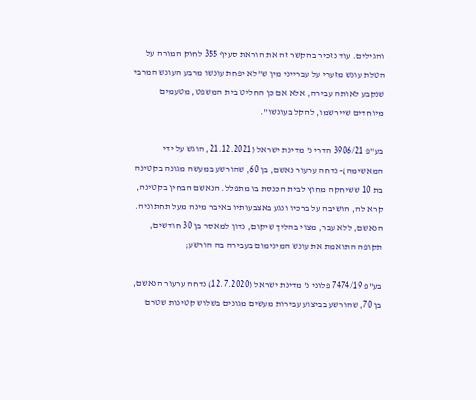והגילים. עוד נזכיר בהקשר זה את הוראת סעיף 355 לחוק המורה על הטלת עונש מזערי על עברייני מין ש"לא יפחת עונשו מרבע העונש המרבי שנקבע לאותה עבירה, אלא אם כן החליט בית המשפט, מטעמים מיוחדים שיירשמו, להקל בעונשו".

בע"פ 3906/21 הדרי נ' מדינת ישראל (21.12.2021, הוגש על ידי המאשימה)- נדחה ערעור נאשם, בן 60, שהורשע במעשה מגונה בקטינה בת 10 ששיחקה מחוץ לבית הכנסת בו מתפלל. הנאשם הבחין בקטינה, קרא לה, הושיבה על ברכיו ונגע באצבעותיו באיבר מינה מעל תחתוניה. הנאשם, ללא עבר, מצוי בהליך שיקום, נדון למאסר בן 30 חודשים, תקופה התואמת את עונש המינימום בעבירה בה הורשע;

בע"פ 7474/19 פלוני נ' מדינת ישראל (12.7.2020) נדחה ערעור הנאשם, בן 70, שהורשע בביצוע עבירות מעשים מגונים בשלוש קטינות שטרם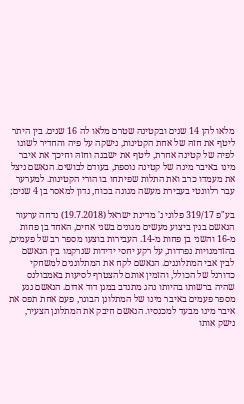מלאו להן 14 שנים ובקטינה שטרם מלאו לה 16 שנים. בין היתר ליטף את חזהּ של אחת הקטינות, נישקה על פיה והחדיר לשונו לפיה של קטינה אחרת, ליטף את ישבנה וחזהּ וחיכך את איבר מינו באיבר מינה של קטינה נוספת, בעודם לבושים. הנאשם ניצל את מעמדו כרב ואת התלות שפיתחו בו הורי הקטינות. למערער עבר רלוונטי בעבירת מעשה מגונה בכוח, נדון למאסר בן 4 שנים;

בע"פ 319/17 פלוני נ' מדינת ישראל (19.7.2018) נדחה ערעור הנאשם בגין ביצוע מעשים מגונים בשני אחים, האחד בן פחות מ-16 והשני בן פחות מ-14. העבירות בוצעו מספר רב של פעמים, בהזדמנויות נפרדות, על רקע יחסי ידידות שנרקמו בין הנאשם לבין אבי המתלוננים. הנאשם לקח את המתלוננים למשחקי כדורגל של הכולל, והזמין אותם להצטרף לסיעות באמבולנס שהיה ברשותו בהיותו נהג מתנדב במגן דוד אדום. הנאשם נגע מספר פעמים באיבר מינו של המתלונן הבוגר, פעם אחת תפס את איבר מינו מבעד למכנסיו. הנאשם חיבק את המתלונן הצעיר, נישק אותו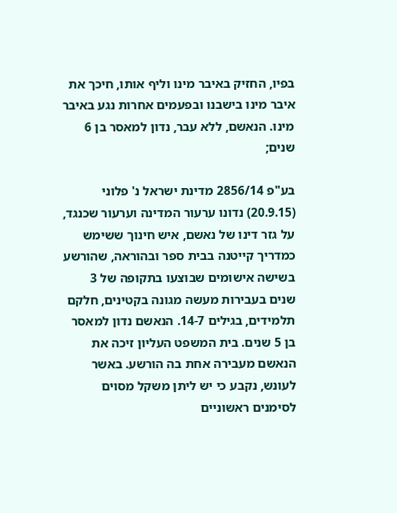בפיו, החזיק באיבר מינו וליף אותו, חיכך את איבר מינו בישבנו ובפעמים אחרות נגע באיבר מינו. הנאשם, ללא עבר, נדון למאסר בן 6 שנים;

בע"פ 2856/14 מדינת ישראל נ' פלוני (20.9.15) נדונו ערעור המדינה וערעור שכנגד, על גזר דינו של נאשם, איש חינוך ששימש כמדריך קייטנה בבית ספר ובהוראה, שהורשע בשישה אישומים שבוצעו בתקופה של 3 שנים בעבירות מעשה מגונה בקטינים, חלקם תלמידים, בגילים 14-7. הנאשם נדון למאסר בן 5 שנים. בית המשפט העליון זיכה את הנאשם מעבירה אחת בה הורשע. באשר לעונש, נקבע כי יש ליתן משקל מסוים לסימנים ראשוניים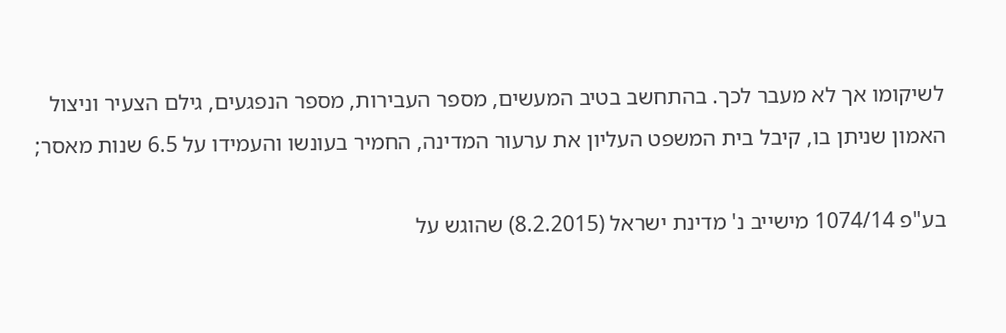לשיקומו אך לא מעבר לכך. בהתחשב בטיב המעשים, מספר העבירות, מספר הנפגעים, גילם הצעיר וניצול האמון שניתן בו, קיבל בית המשפט העליון את ערעור המדינה, החמיר בעונשו והעמידו על 6.5 שנות מאסר;

בע"פ 1074/14 מישייב נ' מדינת ישראל (8.2.2015) שהוגש על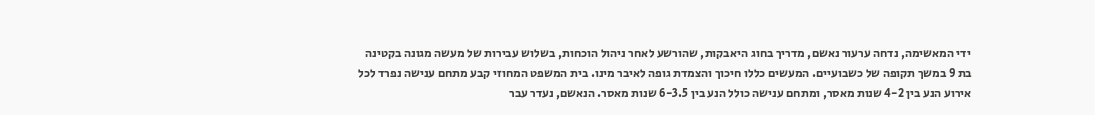ידי המאשימה, נדחה ערעור נאשם, מדריך בחוג היאבקות, שהורשע לאחר ניהול הוכחות, בשלוש עבירות של מעשה מגונה בקטינה בת 9 במשך תקופה של כשבועיים. המעשים כללו חיכוך והצמדת גופה לאיבר מינו. בית המשפט המחוזי קבע מתחם ענישה נפרד לכל אירוע הנע בין 4-2 שנות מאסר, ומתחם ענישה כולל הנע בין 6-3.5 שנות מאסר. הנאשם, נעדר עבר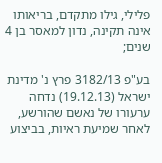פלילי, גילו מתקדם, בריאותו אינה תקינה, נדון למאסר בן 4 שנים;

בע"פ 3182/13 פרץ נ' מדינת ישראל (19.12.13) נדחה ערעורו של נאשם שהורשע, לאחר שמיעת ראיות, בביצוע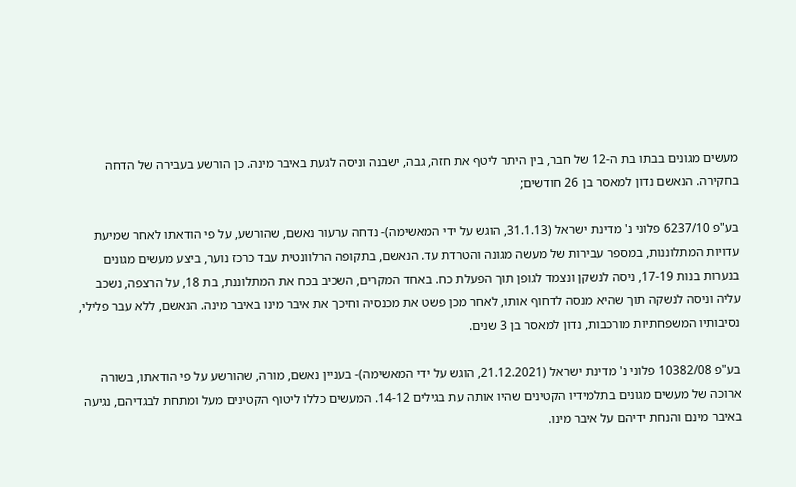מעשים מגונים בבתו בת ה-12 של חבר, בין היתר ליטף את חזה, גבה, ישבנה וניסה לגעת באיבר מינה. כן הורשע בעבירה של הדחה בחקירה. הנאשם נדון למאסר בן 26 חודשים;

בע"פ 6237/10 פלוני נ' מדינת ישראל (31.1.13, הוגש על ידי המאשימה)- נדחה ערעור נאשם, שהורשע, על פי הודאתו לאחר שמיעת עדויות המתלוננות, במספר עבירות של מעשה מגונה והטרדת עד. הנאשם, בתקופה הרלוונטית עבד כרכז נוער, ביצע מעשים מגונים בנערות בנות 17-19, ניסה לנשקן ונצמד לגופן תוך הפעלת כח. באחד המקרים, השכיב בכח את המתלוננת, בת 18, על הרצפה, נשכב עליה וניסה לנשקה תוך שהיא מנסה לדחוף אותו, לאחר מכן פשט את מכנסיה וחיכך את איבר מינו באיבר מינה. הנאשם, ללא עבר פלילי, נסיבותיו המשפחתיות מורכבות, נדון למאסר בן 3 שנים.

בע"פ 10382/08 פלוני נ' מדינת ישראל (21.12.2021, הוגש על ידי המאשימה)- בעניין נאשם, מורה, שהורשע על פי הודאתו, בשורה ארוכה של מעשים מגונים בתלמידיו הקטינים שהיו אותה עת בגילים 14-12. המעשים כללו ליטוף הקטינים מעל ומתחת לבגדיהם, נגיעה באיבר מינם והנחת ידיהם על איבר מינו.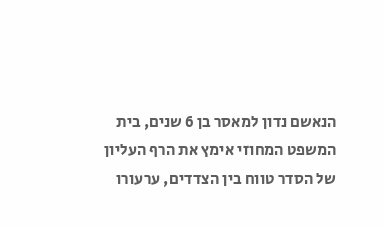הנאשם נדון למאסר בן 6 שנים, בית המשפט המחוזי אימץ את הרף העליון של הסדר טווח בין הצדדים, ערעורו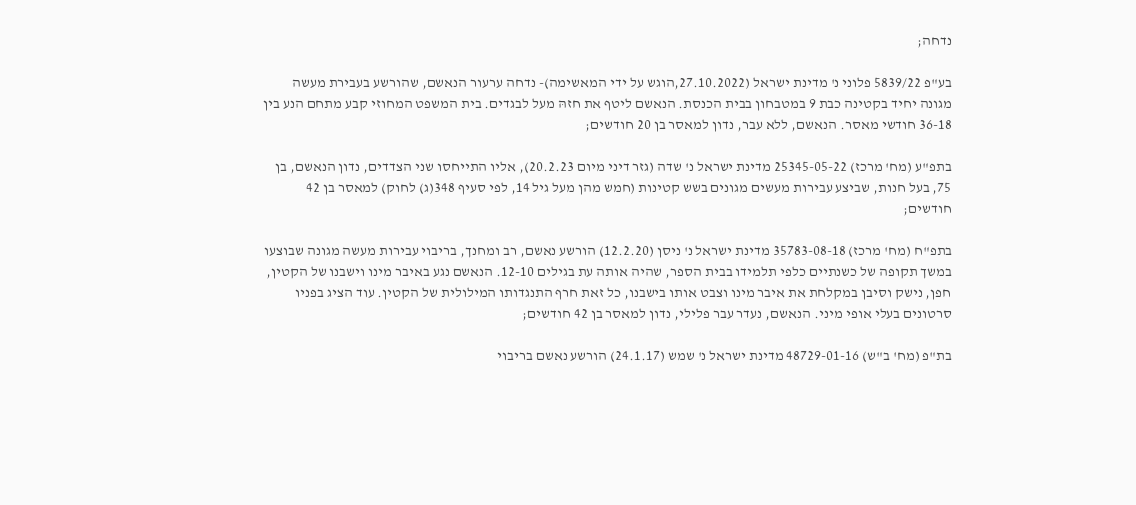נדחה;

בע"פ 5839/22 פלוני נ' מדינת ישראל (27.10.2022,הוגש על ידי המאשימה)- נדחה ערעור הנאשם, שהורשע בעבירת מעשה מגונה יחיד בקטינה כבת 9 במטבחון בבית הכנסת. הנאשם ליטף את חזהּ מעל לבגדים. בית המשפט המחוזי קבע מתחם הנע בין 36-18 חודשי מאסר. הנאשם, ללא עבר, נדון למאסר בן 20 חודשים;

בתפ"ע (מח' מרכז) 25345-05-22 מדינת ישראל נ' שדה (גזר דיני מיום 20.2.23), אליו התייחסו שני הצדדים, נדון הנאשם, בן 75, בעל חנות, שביצע עבירות מעשים מגונים בשש קטינות (חמש מהן מעל גיל 14, לפי סעיף 348(ג) לחוק) למאסר בן 42 חודשים;

בתפ"ח (מח' מרכז) 35783-08-18 מדינת ישראל נ' ניסן (12.2.20) הורשע נאשם, רב ומחנך, בריבוי עבירות מעשה מגונה שבוצעו במשך תקופה של כשנתיים כלפי תלמידו בבית הספר, שהיה אותה עת בגילים 12-10. הנאשם נגע באיבר מינו וישבנו של הקטין, חפן, נישק וסיבן במקלחת את איבר מינו וצבט אותו בישבנו, כל זאת חרף התנגדותו המילולית של הקטין. עוד הציג בפניו סרטונים בעלי אופי מיני. הנאשם, נעדר עבר פלילי, נדון למאסר בן 42 חודשים;

בת"פ (מח' ב"ש) 48729-01-16 מדינת ישראל נ' שמש (24.1.17) הורשע נאשם בריבוי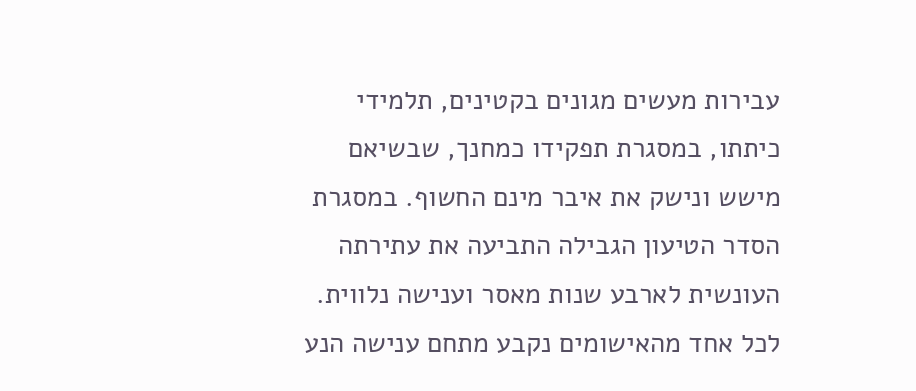עבירות מעשים מגונים בקטינים, תלמידי כיתתו, במסגרת תפקידו כמחנך, שבשיאם מישש ונישק את איבר מינם החשוף. במסגרת הסדר הטיעון הגבילה התביעה את עתירתה העונשית לארבע שנות מאסר וענישה נלווית. לכל אחד מהאישומים נקבע מתחם ענישה הנע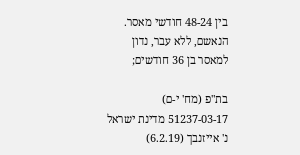בין 48-24 חודשי מאסר. הנאשם, ללא עבר, נדון למאסר בן 36 חודשים;

בת"פ (מח' י-ם) 51237-03-17 מדינת ישראל נ' אייזנבך (6.2.19)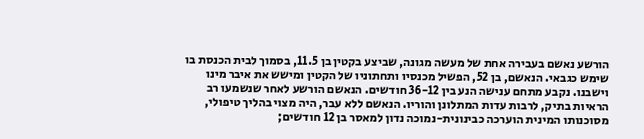הורשע נאשם בעבירה אחת של מעשה מגונה, שביצע בקטין בן 11.5, בסמוך לבית הכנסת בו שימש כגבאי. הנאשם, בן 52, הפשיל מכנסיו ותחתוניו של הקטין ומישש את איבר מינו וישבנו. נקבע מתחם ענישה הנע בין 36-12 חודשים. הנאשם הורשע לאחר שנשמעו רב הראיות בתיק, לרבות עדות המתלונן והוריו. הנאשם ללא עבר, היה מצוי בהליך טיפולי, מסוכנותו המינית הוערכה כבינונית-נמוכה נדון למאסר בן 12 חודשים;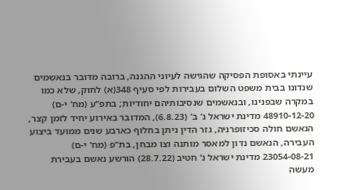עיינתי באסופת הפסיקה שהגישה לעיוני ההגנה, ברובה מדובר בנאשמים שנדונו בבית משפט השלום בעבירות לפי סעיף 348(א) לחוק, שלא כמו במקרה שבפנינו, ובנאשמים שנסיבותיהם יחודיות; בתפ"ע (מח' י-ם) 48910-12-20 מדינת ישראל נ' ב' (6.8.23), המדובר באירוע יחיד לזמן קצר, הנאשם חולה סכיזופרניה, גזר הדין ניתן בחלוף כארבע שנים ממועד ביצוע העבירה, הנאשם נדון למאסר מותנה וצו מבחן, בת"פ (מח' י-ם) 23054-08-21 מדינת ישראל נ' חטיב (28.7.22) הורשע נאשם בעבירת מעשה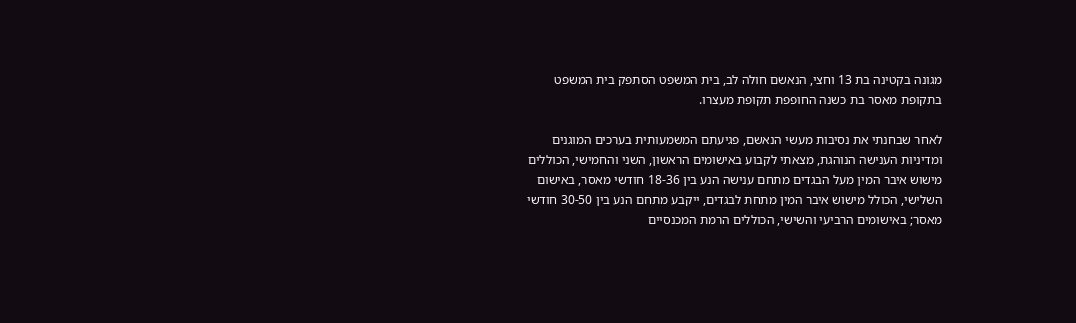מגונה בקטינה בת 13 וחצי, הנאשם חולה לב, בית המשפט הסתפק בית המשפט בתקופת מאסר בת כשנה החופפת תקופת מעצרו.

לאחר שבחנתי את נסיבות מעשי הנאשם, פגיעתם המשמעותית בערכים המוגנים ומדיניות הענישה הנוהגת, מצאתי לקבוע באישומים הראשון, השני והחמישי, הכוללים מישוש איבר המין מעל הבגדים מתחם ענישה הנע בין 18-36 חודשי מאסר, באישום השלישי, הכולל מישוש איבר המין מתחת לבגדים, ייקבע מתחם הנע בין 30-50 חודשי מאסר; באישומים הרביעי והשישי, הכוללים הרמת המכנסיים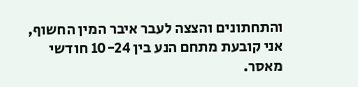והתחתונים והצצה לעבר איבר המין החשוף, אני קובעת מתחם הנע בין 10-24 חודשי מאסר.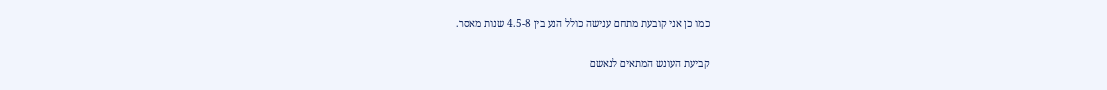כמו כן אני קובעת מתחם ענישה כולל הנע בין 4.5-8 שנות מאסר.

קביעת העונש המתאים לנאשם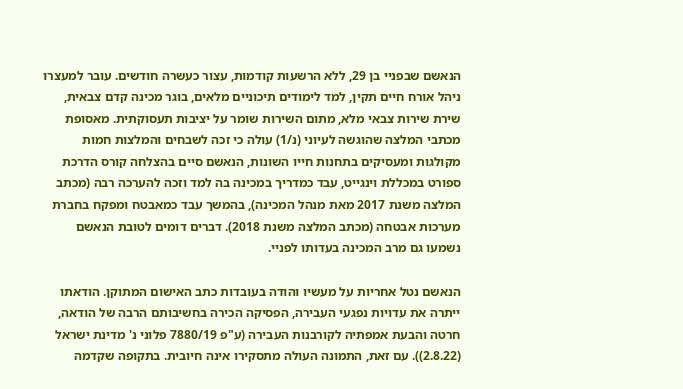הנאשם שבפניי בן 29, ללא הרשעות קודמות, עצור כעשרה חודשים. עובר למעצרו ניהל אורח חיים תקין, למד לימודים תיכוניים מלאים, בוגר מכינה קדם צבאית, שירת שירות צבאי מלא, מתום השירות שומר על יציבות תעסוקתית. מאסופת מכתבי המלצה שהוגשה לעיוני (נ/1) עולה כי זכה לשבחים והמלצות חמות מקולגות ומעסיקים בתחנות חייו השונות, הנאשם סיים בהצלחה קורס הדרכת ספורט במכללת וינגייט, עבד כמדריך במכינה בה למד וזכה להערכה רבה (מכתב המלצה משנת 2017 מאת מנהל המכינה), בהמשך עבד כמאבטח ומפקח בחברת מערכות אבטחה (מכתב המלצה משנת 2018). דברים דומים לטובת הנאשם נשמעו גם מרב המכינה בעדותו לפניי.

הנאשם נטל אחריות על מעשיו והודה בעובדות כתב האישום המתוקן. הודאתו ייתרה את עדויות נפגעי העבירה, הפסיקה הכירה בחשיבותם הרבה של הודאה, חרטה והבעת אמפתיה לקורבנות העבירה (ע"פ 7880/19 פלוני נ' מדינת ישראל (2.8.22)). עם זאת, התמונה העולה מתסקירו אינה חיובית. בתקופה שקדמה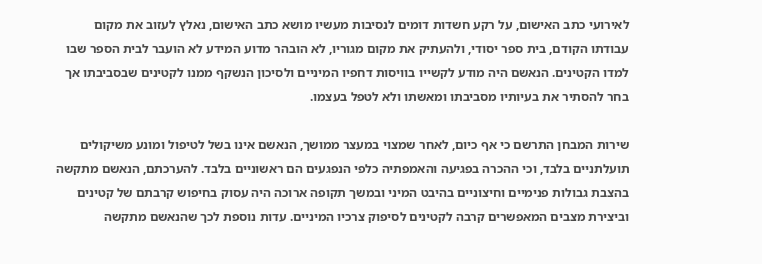לאירועי כתב האישום, על רקע חשדות דומים לנסיבות מעשיו מושא כתב האישום, נאלץ לעזוב את מקום עבודתו הקודם, בית ספר יסודי, ולהעתיק את מקום מגוריו, לא הובהר מדוע המידע לא הועבר לבית הספר שבו למדו הקטינים. הנאשם היה מודע לקשייו בוויסות דחפיו המיניים ולסיכון הנשקף ממנו לקטינים שבסביבתו אך בחר להסתיר את בעיותיו מסביבתו ומאשתו ולא לטפל בעצמו.

שירות המבחן התרשם כי אף כיום, לאחר שמצוי במעצר ממושך, הנאשם אינו בשל לטיפול ומונע משיקולים תועלתניים בלבד, וכי ההכרה בפגיעה והאמפתיה כלפי הנפגעים הם ראשוניים בלבד. להערכתם, הנאשם מתקשה בהצבת גבולות פנימיים וחיצוניים בהיבט המיני ובמשך תקופה ארוכה היה עסוק בחיפוש קרבתם של קטינים וביצירת מצבים המאפשרים קרבה לקטינים לסיפוק צרכיו המיניים. עדות נוספת לכך שהנאשם מתקשה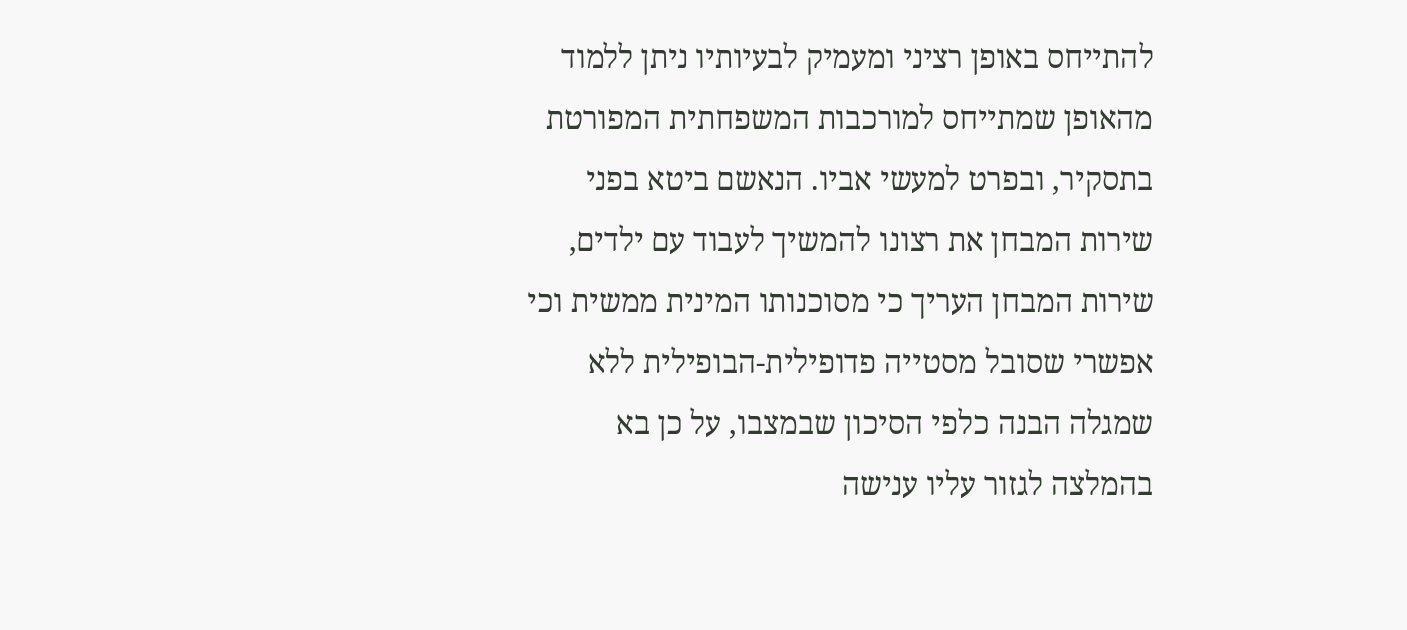להתייחס באופן רציני ומעמיק לבעיותיו ניתן ללמוד מהאופן שמתייחס למורכבות המשפחתית המפורטת בתסקיר, ובפרט למעשי אביו. הנאשם ביטא בפני שירות המבחן את רצונו להמשיך לעבוד עם ילדים, שירות המבחן העריך כי מסוכנותו המינית ממשית וכי אפשרי שסובל מסטייה פדופילית-הבופילית ללא שמגלה הבנה כלפי הסיכון שבמצבו, על כן בא בהמלצה לגזור עליו ענישה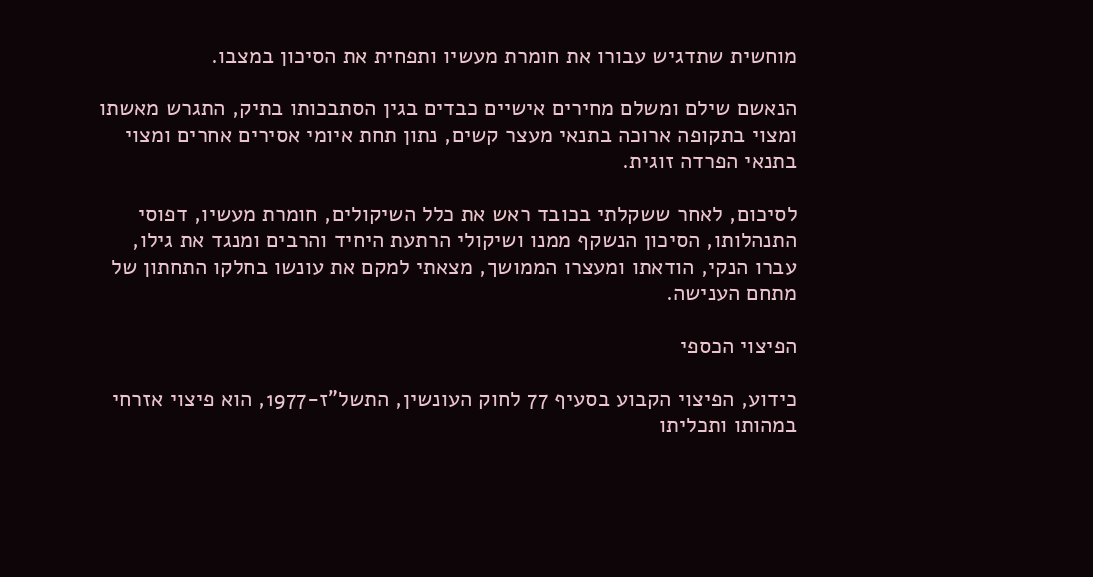מוחשית שתדגיש עבורו את חומרת מעשיו ותפחית את הסיכון במצבו.

הנאשם שילם ומשלם מחירים אישיים כבדים בגין הסתבכותו בתיק, התגרש מאשתו ומצוי בתקופה ארוכה בתנאי מעצר קשים, נתון תחת איומי אסירים אחרים ומצוי בתנאי הפרדה זוגית.

לסיכום, לאחר ששקלתי בכובד ראש את כלל השיקולים, חומרת מעשיו, דפוסי התנהלותו, הסיכון הנשקף ממנו ושיקולי הרתעת היחיד והרבים ומנגד את גילו, עברו הנקי, הודאתו ומעצרו הממושך, מצאתי למקם את עונשו בחלקו התחתון של מתחם הענישה.

הפיצוי הכספי

כידוע, הפיצוי הקבוע בסעיף 77 לחוק העונשין, התשל"ז-1977, הוא פיצוי אזרחי במהותו ותכליתו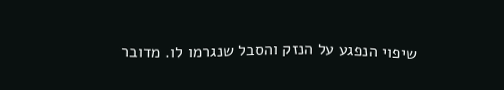שיפוי הנפגע על הנזק והסבל שנגרמו לו. מדובר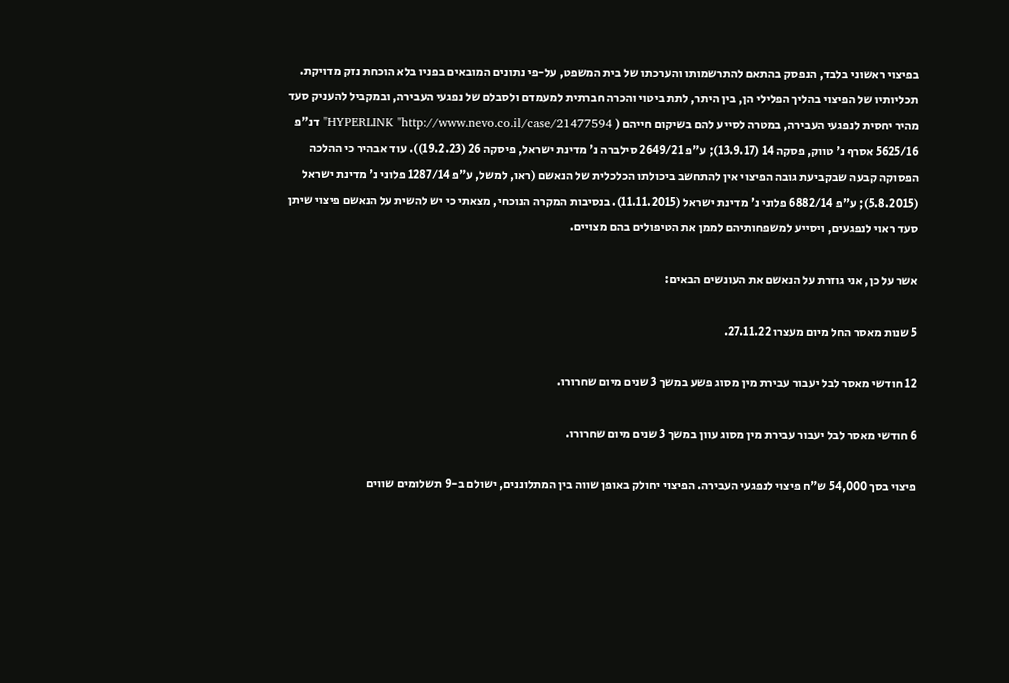בפיצוי ראשוני בלבד, הנפסק בהתאם להתרשמותו והערכתו של בית המשפט, על-פי נתונים המובאים בפניו בלא הוכחת נזק מדויקת. תכליותיו של הפיצוי בהליך הפלילי הן, בין היתר, לתת ביטוי והכרה חברתית למעמדם ולסבלם של נפגעי העבירה, ובמקביל להעניק סעד מהיר יחסית לנפגעי העבירה, במטרה לסייע להם בשיקום חייהם ( HYPERLINK "http://www.nevo.co.il/case/21477594" דנ"פ 5625/16 אסרף נ' טווק, פסקה 14 (13.9.17); ע"פ 2649/21 סילברה נ' מדינת ישראל, פיסקה 26 (19.2.23)). עוד אבהיר כי ההלכה הפסוקה קבעה שבקביעת גובה הפיצוי אין להתחשב ביכולתו הכלכלית של הנאשם (ראו, למשל, ע"פ 1287/14 פלוני נ' מדינת ישראל (5.8.2015); ע"פ 6882/14 פלוני נ' מדינת ישראל (11.11.2015). בנסיבות המקרה הנוכחי, מצאתי כי יש להשית על הנאשם פיצוי שיתן סעד ראוי לנפגעים, ויסייע למשפחותיהם לממן את הטיפולים בהם מצויים.

אשר על כן, אני גוזרת על הנאשם את העונשים הבאים:

5 שנות מאסר החל מיום מעצרו 27.11.22.

12 חודשי מאסר לבל יעבור עבירת מין מסוג פשע במשך 3 שנים מיום שחרורו.

6 חודשי מאסר לבל יעבור עבירת מין מסוג עוון במשך 3 שנים מיום שחרורו.

פיצוי בסך 54,000 ש"ח פיצוי לנפגעי העבירה. הפיצוי יחולק באופן שווה בין המתלוננים, ישולם ב-9 תשלומים שווים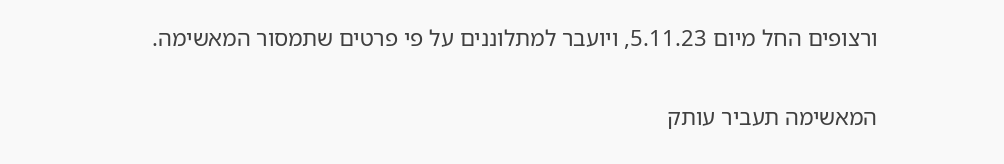ורצופים החל מיום 5.11.23, ויועבר למתלוננים על פי פרטים שתמסור המאשימה.

המאשימה תעביר עותק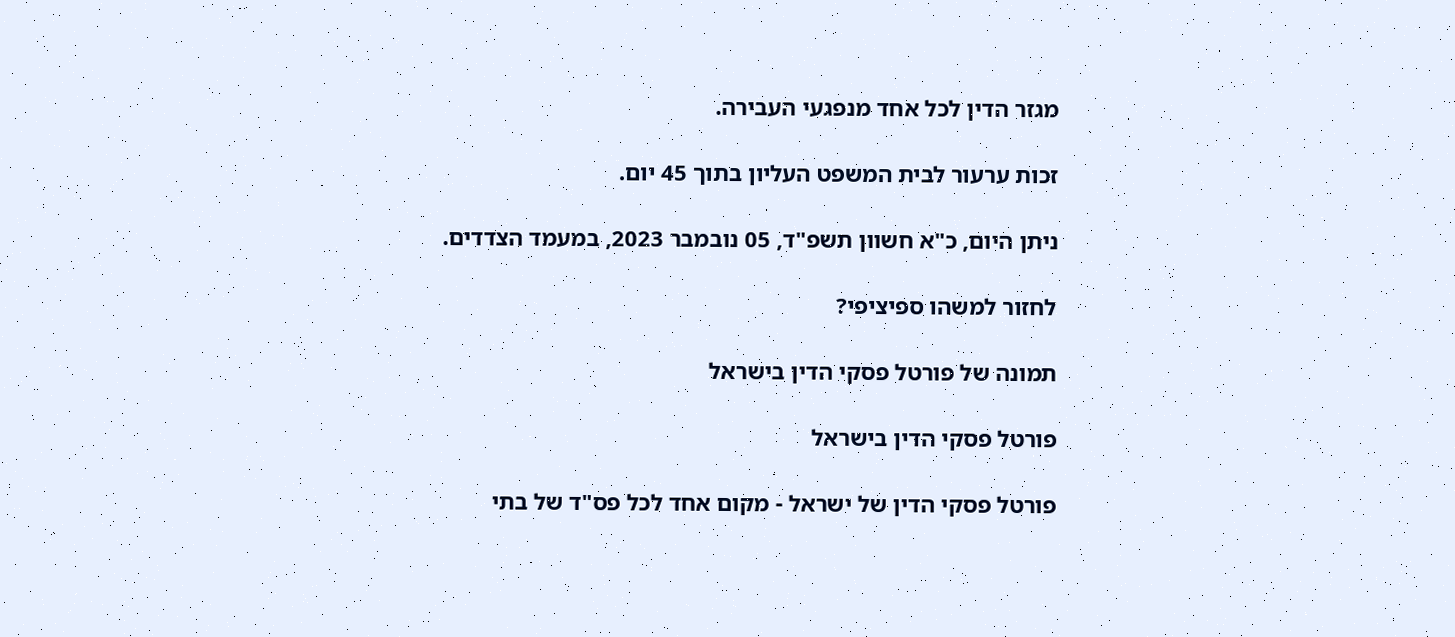מגזר הדין לכל אחד מנפגעי העבירה.

זכות ערעור לבית המשפט העליון בתוך 45 יום.

ניתן היום, כ"א חשוון תשפ"ד, 05 נובמבר 2023, במעמד הצדדים.

לחזור למשהו ספיציפי?

תמונה של פורטל פסקי הדין בישראל

פורטל פסקי הדין בישראל

פורטל פסקי הדין של ישראל - מקום אחד לכל פס"ד של בתי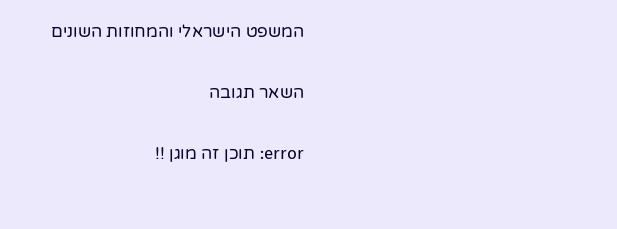המשפט הישראלי והמחוזות השונים

השאר תגובה

error: תוכן זה מוגן !!